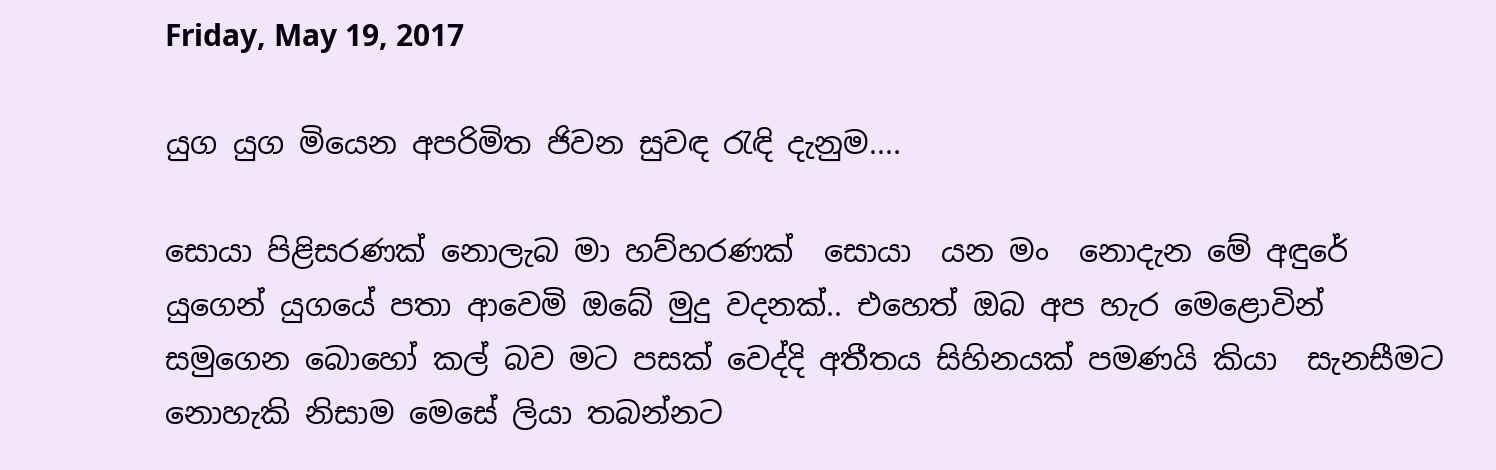Friday, May 19, 2017

යුග යුග මියෙන අපරිමිත ජිවන සුවඳ රැඳි දැනුම....

සොයා පිළිසරණක් නොලැබ මා හව්හරණක්  සොයා  යන මං  නොදැන මේ අඳුරේ යුගෙන් යුගයේ පතා ආවෙමි ඔබේ මුදු වදනක්.. එහෙත් ඔබ අප හැර මෙළොවින් සමුගෙන බොහෝ කල් බව මට පසක් වෙද්දි අතීතය සිහිනයක් පමණයි කියා  සැනසීමට නොහැකි නිසාම මෙසේ ලියා තබන්නට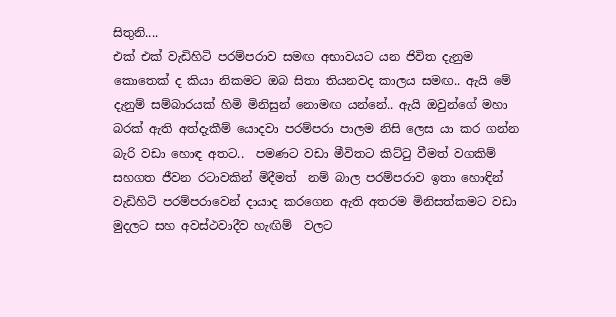සිතුනි....
එක් එක් වැඩිහිටි පරම්පරාව සමඟ අභාවයට යන ජිවිත දැනුම කොතෙක් ද කියා නිකමට ඔබ සිතා තියනවද කාලය සමඟ.. ඇයි මේ දැනුම් සම්බාරයක් හිමි මිනිසුන් නොමඟ යන්නේ.. ඇයි ඔවුන්ගේ මහා බරක් ඇති අත්දැකීම් යොදවා පරම්පරා පාලම නිසි ලෙස යා කර ගන්න බැරි වඩා හොඳ අතට..  පමණට වඩා මීවිතට කිට්ටු වීමත් වගකිම් සහගත ජීවන රටාවකින් මිදීමත්  නම් බාල පරම්පරාව ඉතා හොඳින් වැඩිහිටි පරම්පරාවෙන් දායාද කරගෙන ඇති අතරම මිනිසත්කමට වඩා මුදලට සහ අවස්ථවාදීව හැඟිම්  වලට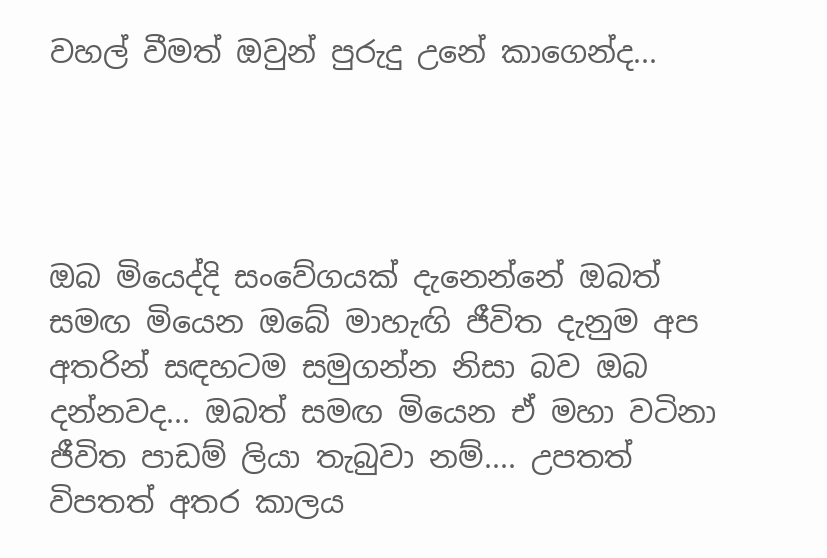වහල් වීමත් ඔවුන් පුරුදු උනේ කාගෙන්ද...




ඔබ මියෙද්දි සංවේගයක් දැනෙන්නේ ඔබත් සමඟ මියෙන ඔබේ මාහැඟි ජීවිත දැනුම අප අතරින් සඳහටම සමුගන්න නිසා බව ඔබ දන්නවද... ඔබත් සමඟ මියෙන ඒ මහා වටිනා ජීවිත පාඩම් ලියා තැබුවා නම්.... උපතත් විපතත් අතර කාලය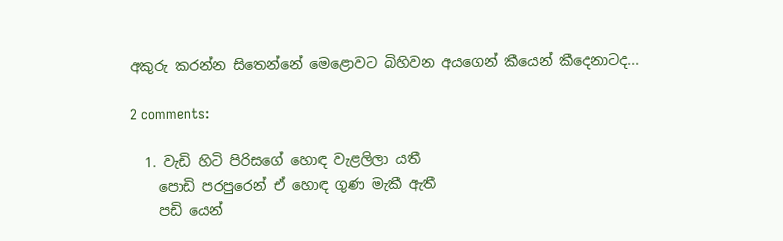අකුරු කරන්න සිතෙන්නේ මෙළොවට බිහිවන අයගෙන් කීයෙන් කීදෙනාටද...

2 comments:

  1. වැඩි හිටි පිරිසගේ හොඳ වැළලිලා යතී
    පොඩි පරපුරෙන් ඒ හොඳ ගුණ මැකී ඇතී
    පඩි යෙන්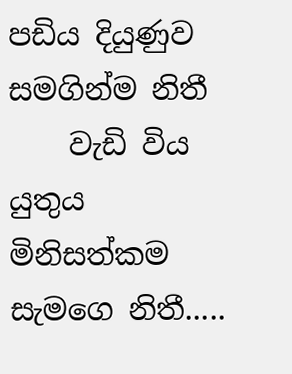පඩිය දියුණුව සමගින්ම නිතී
    වැඩි විය යුතුය මිනිසත්කම සැමගෙ නිතී.....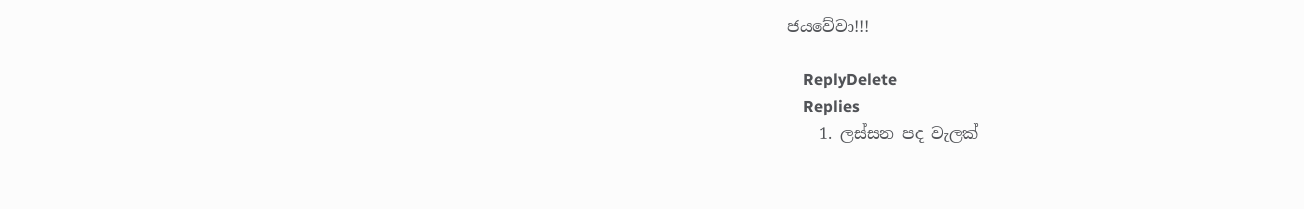ජයවේවා!!!

    ReplyDelete
    Replies
    1. ලස්සන පද වැලක්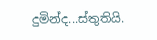දුමින්ද...ස්තුතියි.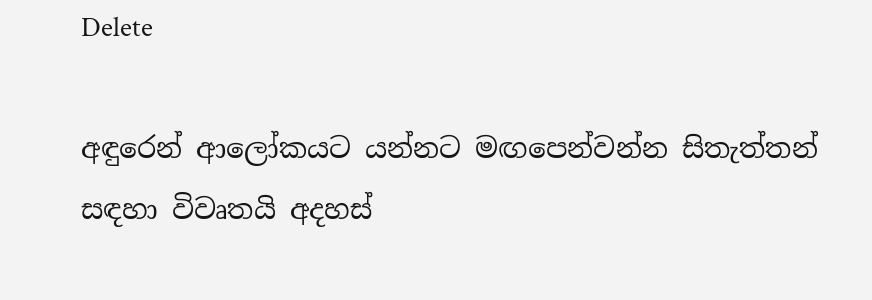Delete

අඳුරෙන් ආලෝකයට යන්නට මඟපෙන්වන්න සිතැත්තන් සඳහා විවෘතයි අදහස්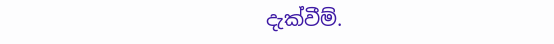දැක්වීම්.